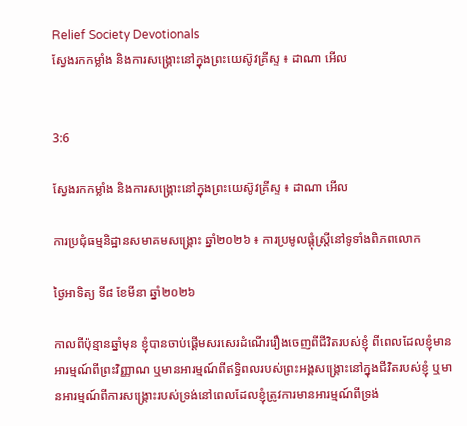Relief Society Devotionals
ស្វែងរកកម្លាំង និងការសង្គ្រោះនៅក្នុងព្រះយេស៊ូវគ្រីស្ទ ៖ ដាណា អើល


3:6

ស្វែងរកកម្លាំង និងការសង្គ្រោះនៅក្នុងព្រះយេស៊ូវគ្រីស្ទ ៖ ដាណា អើល

ការប្រជុំធម្មនិដ្ឋានសមាគមសង្គ្រោះ ឆ្នាំ២០២៦ ៖ ការប្រមូលផ្តុំស្ត្រីនៅទូទាំងពិភពលោក

ថ្ងៃអាទិត្យ ទី៨ ខែមីនា ឆ្នាំ២០២៦

កាលពីប៉ុន្មានឆ្នាំមុន ខ្ញុំបានចាប់ផ្តើមសរសេរដំណើររឿងចេញពីជីវិតរបស់ខ្ញុំ ពីពេលដែលខ្ញុំមានអារម្មណ៍ពីព្រះវិញ្ញាណ ឬមានអារម្មណ៍ពីឥទ្ធិពលរបស់ព្រះអង្គសង្គ្រោះនៅក្នុងជីវិតរបស់ខ្ញុំ ឬមានអារម្មណ៍ពីការសង្គ្រោះរបស់ទ្រង់នៅពេលដែលខ្ញុំត្រូវការមានអារម្មណ៍ពីទ្រង់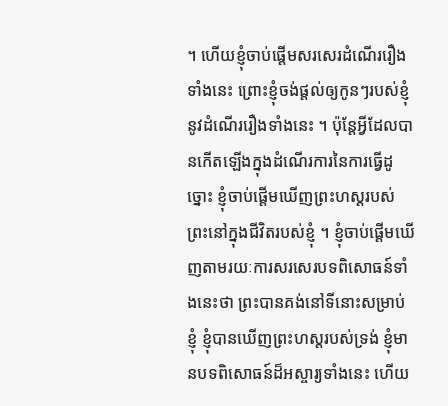។ ហើយខ្ញុំចាប់ផ្តើមសរសេរដំណើររឿងទាំងនេះ ព្រោះខ្ញុំចង់ផ្តល់ឲ្យកូនៗរបស់ខ្ញុំនូវដំណើររឿងទាំងនេះ ។ ប៉ុន្តែអ្វីដែលបានកើតឡើងក្នុងដំណើរការនៃការធ្វើដូច្នោះ ខ្ញុំចាប់ផ្តើមឃើញព្រះហស្តរបស់ព្រះនៅក្នុងជីវិតរបស់ខ្ញុំ ។ ខ្ញុំចាប់ផ្តើមឃើញតាមរយៈការសរសេរបទពិសោធន៍ទាំងនេះថា ព្រះបានគង់នៅទីនោះសម្រាប់ខ្ញុំ ខ្ញុំបានឃើញព្រះហស្តរបស់ទ្រង់ ខ្ញុំមានបទពិសោធន៍ដ៏អស្ចារ្យទាំងនេះ ហើយ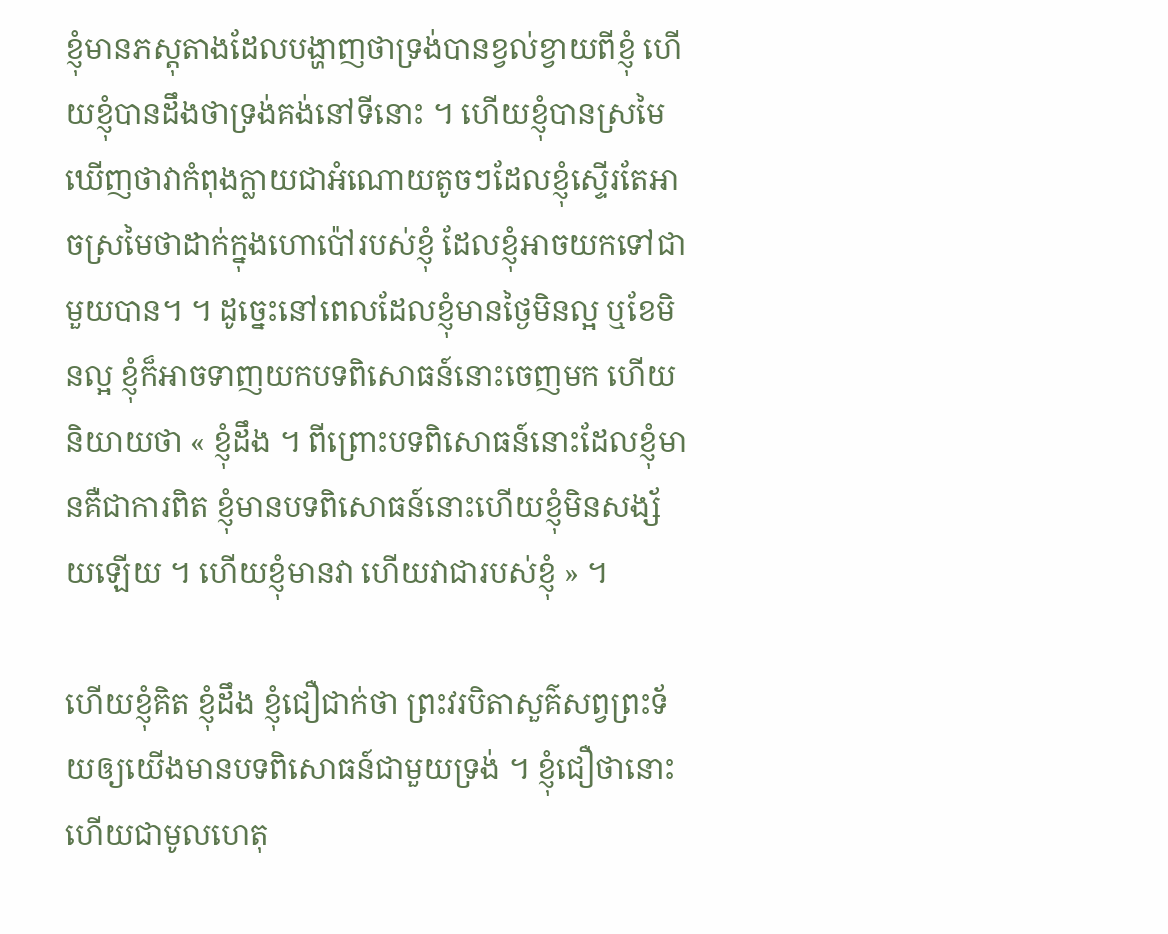ខ្ញុំមានភស្តុតាងដែលបង្ហាញថាទ្រង់បានខ្វល់ខ្វាយពីខ្ញុំ ហើយខ្ញុំបានដឹងថាទ្រង់គង់នៅទីនោះ ។ ហើយខ្ញុំបានស្រមៃឃើញថាវាកំពុងក្លាយជាអំណោយតូចៗដែលខ្ញុំស្ទើរតែអាចស្រមៃថាដាក់ក្នុងហោប៉ៅរបស់ខ្ញុំ ដែលខ្ញុំអាចយកទៅជាមួយបាន។ ។ ដូច្នេះនៅពេលដែលខ្ញុំមានថ្ងៃមិនល្អ ឬខែមិនល្អ ខ្ញុំក៏អាចទាញយកបទពិសោធន៍នោះចេញមក ហើយនិយាយថា « ខ្ញុំដឹង ។ ពីព្រោះបទពិសោធន៍នោះដែលខ្ញុំមានគឺជាការពិត ខ្ញុំមានបទពិសោធន៍នោះហើយខ្ញុំមិនសង្ស័យឡើយ ។ ហើយខ្ញុំមានវា ហើយវាជារបស់ខ្ញុំ » ។

ហើយខ្ញុំគិត ខ្ញុំដឹង ខ្ញុំជឿជាក់ថា ព្រះវរបិតាសួគ៌សព្វព្រះទ័យឲ្យយើងមានបទពិសោធន៍ជាមួយទ្រង់ ។ ខ្ញុំជឿថានោះហើយជាមូលហេតុ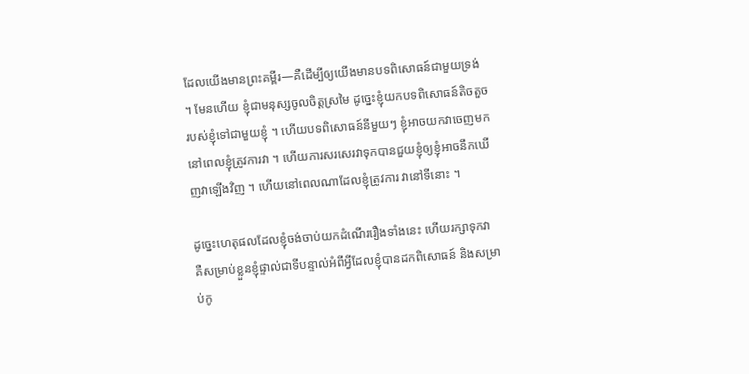ដែលយើងមានព្រះគម្ពីរ—គឺដើម្បីឲ្យយើងមានបទពិសោធន៍ជាមួយទ្រង់ ។ មែនហើយ ខ្ញុំជាមនុស្សចូលចិត្តស្រមៃ ដូច្នេះខ្ញុំយកបទពិសោធន៍តិចតួចរបស់ខ្ញុំទៅជាមួយខ្ញុំ ។ ហើយបទពិសោធន៍នីមួយៗ ខ្ញុំអាចយកវាចេញមកនៅពេលខ្ញុំត្រូវការវា ។ ហើយការសរសេរវាទុកបានជួយខ្ញុំឲ្យខ្ញុំអាចនឹកឃើញវាឡើងវិញ ។ ហើយនៅពេលណាដែលខ្ញុំត្រូវការ វានៅទីនោះ ។

ដូច្នេះហេតុផលដែលខ្ញុំចង់ចាប់យកដំណើររឿងទាំងនេះ ហើយរក្សាទុកវា គឺសម្រាប់ខ្លួនខ្ញុំផ្ទាល់ជាទីបន្ទាល់អំពីអ្វីដែលខ្ញុំបានដកពិសោធន៍ និងសម្រាប់កូ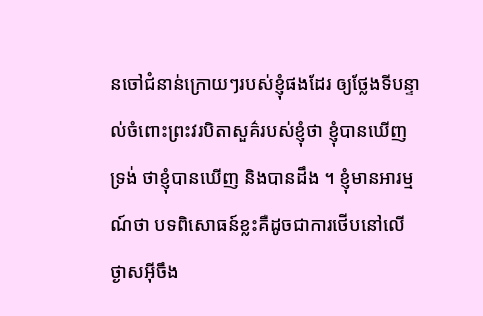នចៅជំនាន់ក្រោយៗរបស់ខ្ញុំផងដែរ ឲ្យថ្លែងទីបន្ទាល់ចំពោះព្រះវរបិតាសួគ៌របស់ខ្ញុំថា ខ្ញុំបានឃើញទ្រង់ ថាខ្ញុំបានឃើញ និងបានដឹង ។ ខ្ញុំមានអារម្មណ៍ថា បទពិសោធន៍ខ្លះគឺដូចជាការថើបនៅលើថ្ងាសអ៊ីចឹង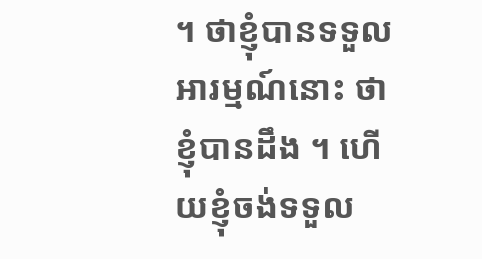។ ថាខ្ញុំបានទទួលអារម្មណ៍នោះ ថាខ្ញុំបានដឹង ។ ហើយខ្ញុំចង់ទទួល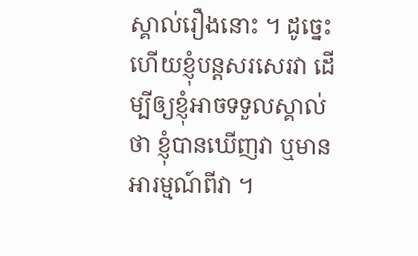ស្គាល់រឿងនោះ ។ ដូច្នេះហើយខ្ញុំបន្តសរសេរវា ដើម្បីឲ្យខ្ញុំអាចទទួលស្គាល់ថា ខ្ញុំបានឃើញវា ឬមានអារម្មណ៍ពីវា ។